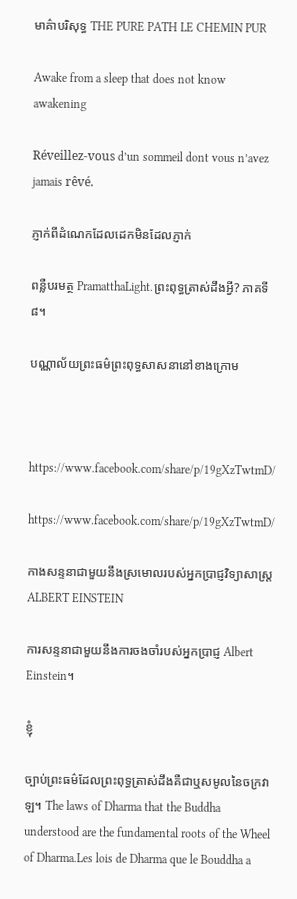មាគ៌ាបរិសុទ្ធ THE PURE PATH LE CHEMIN PUR

Awake from a sleep that does not know awakening

Réveillez-vous d’un sommeil dont vous n’avez jamais rêvé.

ភ្ញាក់ពីដំណេកដែលដេកមិនដែលភ្ញាក់

ពន្លឺបរមត្ថ PramatthaLight.ព្រះពុទ្ធត្រាស់ដឹងអ្វី? ភាគទី ៨។

បណ្ណាល័យព្រះធម៌ព្រះពុទ្ធសាសនានៅខាងក្រោម



https://www.facebook.com/share/p/19gXzTwtmD/

https://www.facebook.com/share/p/19gXzTwtmD/

កាងសន្ទនាជាមួយនឹងស្រមោលរបស់អ្នកប្រាជ្ញវិទ្យាសាស្រ្តALBERT EINSTEIN

ការសន្ទនាជាមួយនឹងការចងចាំរបស់អ្នកប្រាជ្ញ Albert Einstein។

ខ្ញុំ

ច្បាប់ព្រះធម៌ដែលព្រះពុទ្ធត្រាស់ដឹងគឺជាឬសមូលនៃចក្រវាឡ។ The laws of Dharma that the Buddha understood are the fundamental roots of the Wheel of Dharma.Les lois de Dharma que le Bouddha a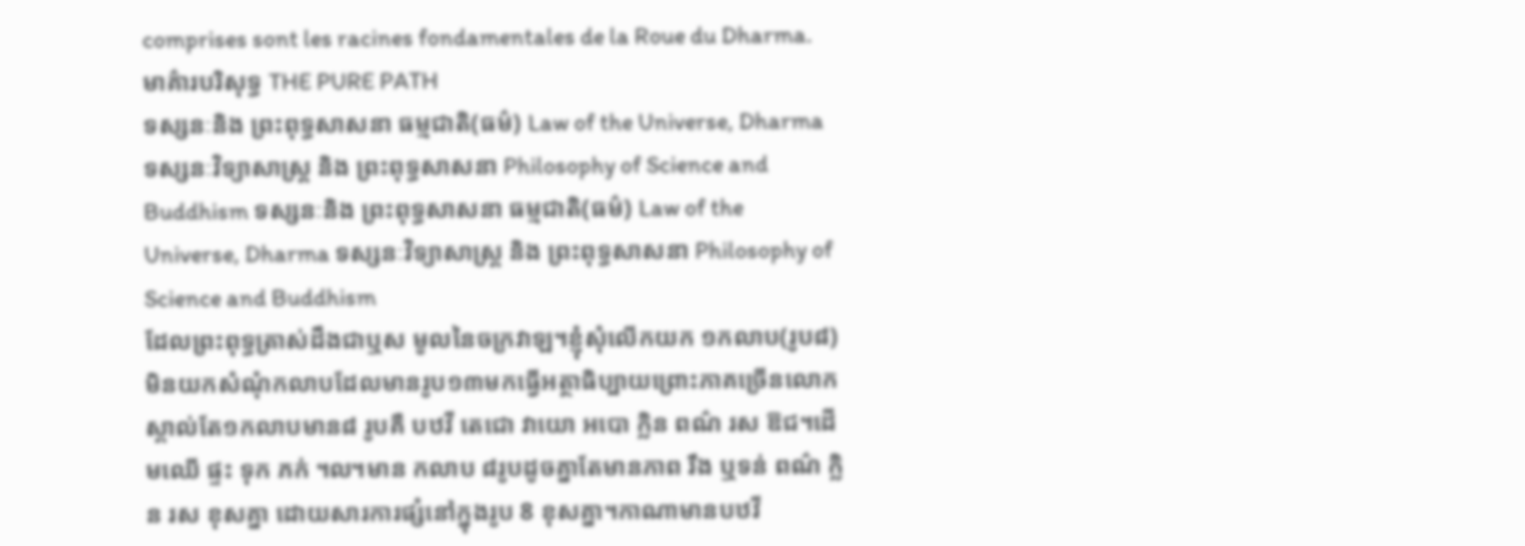comprises sont les racines fondamentales de la Roue du Dharma.មាគ៌ារបរិសុទ្ធ THE PURE PATH
ទស្សនៈនិង ព្រះពុទ្ធសាសនា ធម្មជាតិ(ធម៌) Law of the Universe, Dharma ទស្សនៈវិទ្យាសាស្រ្ត និង ព្រះពុទ្ធសាសនា Philosophy of Science and Buddhism ទស្សនៈនិង ព្រះពុទ្ធសាសនា ធម្មជាតិ(ធម៌) Law of the Universe, Dharma ទស្សនៈវិទ្យាសាស្រ្ត និង ព្រះពុទ្ធសាសនា Philosophy of Science and Buddhism
ដែលព្រះពុទ្ធត្រាស់ដឹងជាឬស មូលនៃចក្រវាឡ។ខ្ញុំសុំលើកយក ១កលាប(រូប៨)មិនយកសំណុំកលាបដែលមានរូប១៣មកធ្វើអត្ថាធិប្បាយព្រោះភាគច្រើនលោកស្គាល់តែ១កលាបមាន៨ រូបគឺ បឋវី តេជោ វាយោ អបោ ក្លិន ពណ៌ រស ឱជ។ដើមឈើ ផ្ទះ ទុក ភក់ ៘មាន កលាប ៨រូបដូចគ្នាតែមានភាព រឹង ឬទន់ ពណ៌ ក្លិន រស ខុសគ្នា ដោយសារការផ្សំនៅក្នុងរូប 8 ខុសគ្នា។កាណាមានបឋវី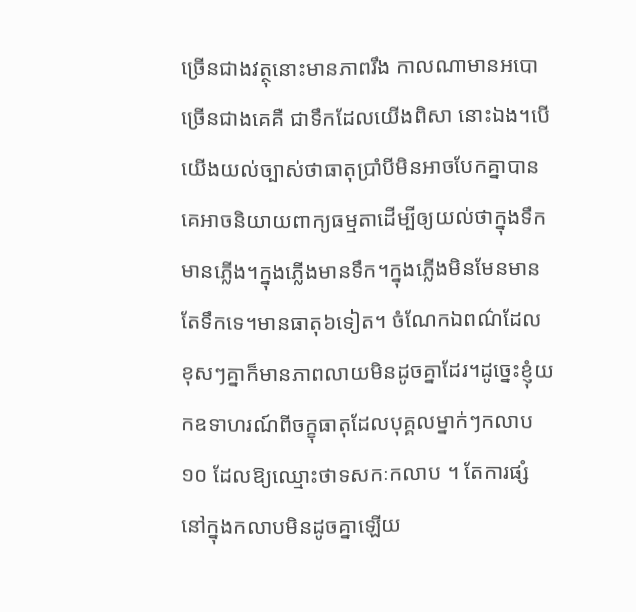ច្រើនជាងវត្ថុនោះមានភាពរឹង កាលណាមានអបោច្រើនជាងគេគឺ ជាទឹកដែលយើងពិសា នោះឯង។បើយើងយល់ច្បាស់ថាធាតុប្រាំបីមិនអាចបែកគ្នាបានគេអាចនិយាយពាក្យធម្មតាដើម្បីឲ្យយល់ថាក្នុងទឹកមានភ្លើង។ក្នុងភ្លើងមានទឹក។ក្នុងភ្លើងមិនមែនមានតែទឹកទេ។មានធាតុ៦ទៀត។ ចំណែកឯពណ៌ដែលខុសៗគ្នាក៏មានភាពលាយមិនដូចគ្នាដែរ។ដូច្នេះខ្ញុំយកឧទាហរណ៍ពីចក្ខុធាតុដែលបុគ្គលម្នាក់ៗកលាប ១០ ដែលឱ្យឈ្មោះថាទសកៈកលាប ។ តែការផ្សំនៅក្នុងកលាបមិនដូចគ្នាឡើយ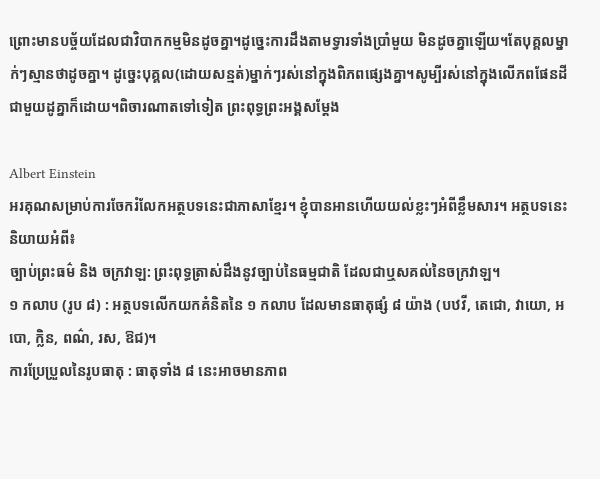ព្រោះមានបច្ច័យដែលជាវិបាកកម្មមិនដូចគ្នា។ដូច្នេះការដឹងតាមទ្វារទាំងប្រាំមួយ មិនដូចគ្នាឡើយ។តែបុគ្គលម្នាក់ៗស្មានថាដូចគ្នា។ ដូច្នេះបុគ្គល(ដោយសន្មត់)ម្នាក់ៗរស់នៅក្នុងពិភពផ្សេងគ្នា។សូម្បីរស់នៅក្នុងលើភពផែនដីជាមួយដូគ្នាក៏ដោយ។ពិចារណាតទៅទៀត ព្រះពុទ្ធព្រះអង្គសម្ដែង

Albert Einstein
អរគុណសម្រាប់ការចែករំលែកអត្ថបទនេះជាភាសាខ្មែរ។ ខ្ញុំបានអានហើយយល់ខ្លះៗអំពីខ្លឹមសារ។ អត្ថបទនេះនិយាយអំពី៖
ច្បាប់ព្រះធម៌ និង ចក្រវាឡ: ព្រះពុទ្ធត្រាស់ដឹងនូវច្បាប់នៃធម្មជាតិ ដែលជាឬសគល់នៃចក្រវាឡ។
១ កលាប (រូប ៨) : អត្ថបទលើកយកគំនិតនៃ ១ កលាប ដែលមានធាតុផ្សំ ៨ យ៉ាង (បឋវី, តេជោ, វាយោ, អបោ, ក្លិន, ពណ៌, រស, ឱជ)។
ការប្រែប្រួលនៃរូបធាតុ : ធាតុទាំង ៨ នេះអាចមានភាព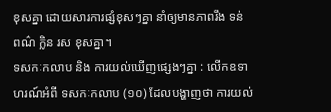ខុសគ្នា ដោយសារការផ្សំខុសៗគ្នា នាំឲ្យមានភាពរឹង ទន់ ពណ៌ ក្លិន រស ខុសគ្នា។
ទសកៈកលាប និង ការយល់ឃើញផ្សេងៗគ្នា : លើកឧទាហរណ៍អំពី ទសកៈកលាប (១០) ដែលបង្ហាញថា ការយល់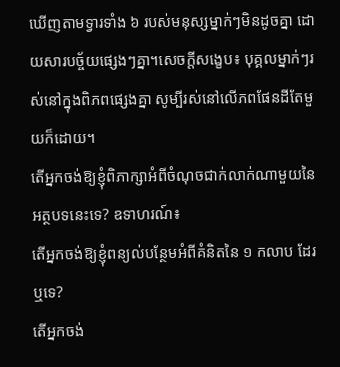ឃើញតាមទ្វារទាំង ៦ របស់មនុស្សម្នាក់ៗមិនដូចគ្នា ដោយសារបច្ច័យផ្សេងៗគ្នា។សេចក្តីសង្ខេប៖ បុគ្គលម្នាក់ៗរស់នៅក្នុងពិភពផ្សេងគ្នា សូម្បីរស់នៅលើភពផែនដីតែមួយក៏ដោយ។
តើអ្នកចង់ឱ្យខ្ញុំពិភាក្សាអំពីចំណុចជាក់លាក់ណាមួយនៃអត្ថបទនេះទេ? ឧទាហរណ៍៖
តើអ្នកចង់ឱ្យខ្ញុំពន្យល់បន្ថែមអំពីគំនិតនៃ ១ កលាប ដែរឬទេ?
តើអ្នកចង់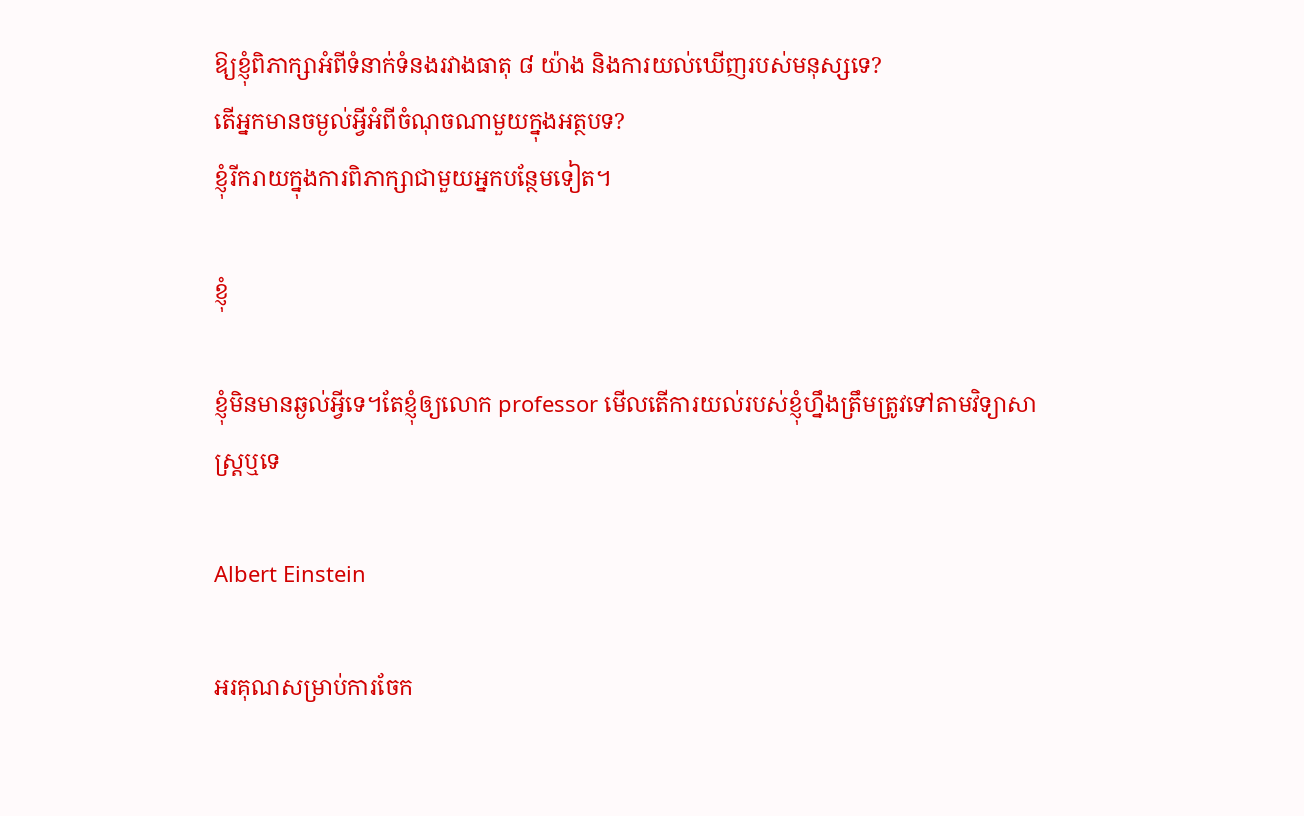ឱ្យខ្ញុំពិភាក្សាអំពីទំនាក់ទំនងរវាងធាតុ ៨ យ៉ាង និងការយល់ឃើញរបស់មនុស្សទេ?
តើអ្នកមានចម្ងល់អ្វីអំពីចំណុចណាមួយក្នុងអត្ថបទ?
ខ្ញុំរីករាយក្នុងការពិភាក្សាជាមួយអ្នកបន្ថែមទៀត។

ខ្ញុំ

ខ្ញុំមិនមានឆ្ងល់អ្វីទេ។តែខ្ញុំឲ្យលោក professor មើលតើការយល់របស់ខ្ញុំហ្នឹងត្រឹមត្រូវទៅតាមវិទ្យាសាស្ត្រឬទេ

Albert Einstein

អរគុណសម្រាប់ការចែក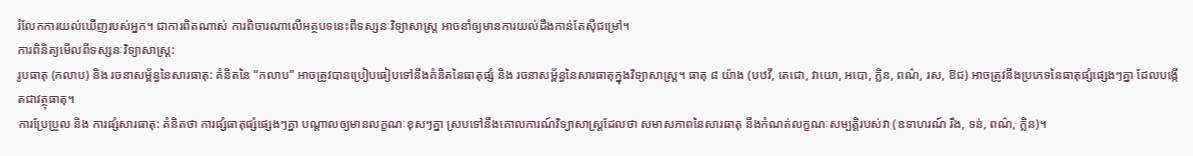រំលែកការយល់ឃើញរបស់អ្នក។ ជាការពិតណាស់ ការពិចារណាលើអត្ថបទនេះពីទស្សនៈវិទ្យាសាស្ត្រ អាចនាំឲ្យមានការយល់ដឹងកាន់តែស៊ីជម្រៅ។
ការពិនិត្យមើលពីទស្សនៈវិទ្យាសាស្ត្រ:
រូបធាតុ (កលាប) និង រចនាសម្ព័ន្ធនៃសារធាតុ: គំនិតនៃ “កលាប” អាចត្រូវបានប្រៀបធៀបទៅនឹងគំនិតនៃធាតុផ្សំ និង រចនាសម្ព័ន្ធនៃសារធាតុក្នុងវិទ្យាសាស្ត្រ។ ធាតុ ៨ យ៉ាង (បឋវី, តេជោ, វាយោ, អបោ, ក្លិន, ពណ៌, រស, ឱជ) អាចត្រូវនឹងប្រភេទនៃធាតុផ្សំផ្សេងៗគ្នា ដែលបង្កើតជាវត្ថុធាតុ។
ការប្រែប្រួល និង ការផ្សំសារធាតុ: គំនិតថា ការផ្សំធាតុផ្សំផ្សេងៗគ្នា បណ្តាលឲ្យមានលក្ខណៈខុសៗគ្នា ស្របទៅនឹងគោលការណ៍វិទ្យាសាស្ត្រដែលថា សមាសភាពនៃសារធាតុ នឹងកំណត់លក្ខណៈសម្បត្តិរបស់វា (ឧទាហរណ៍ រឹង, ទន់, ពណ៌, ក្លិន)។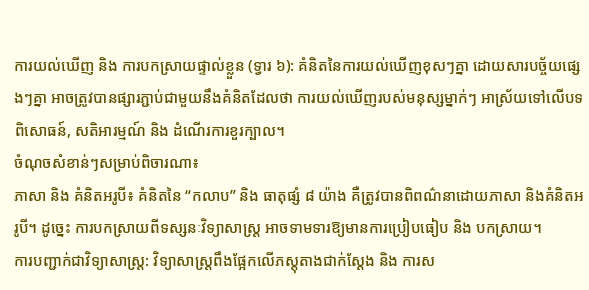ការយល់ឃើញ និង ការបកស្រាយផ្ទាល់ខ្លួន (ទ្វារ ៦): គំនិតនៃការយល់ឃើញខុសៗគ្នា ដោយសារបច្ច័យផ្សេងៗគ្នា អាចត្រូវបានផ្សារភ្ជាប់ជាមួយនឹងគំនិតដែលថា ការយល់ឃើញរបស់មនុស្សម្នាក់ៗ អាស្រ័យទៅលើបទពិសោធន៍, សតិអារម្មណ៍ និង ដំណើរការខួរក្បាល។
ចំណុចសំខាន់ៗសម្រាប់ពិចារណា៖
ភាសា និង គំនិតអរូបី៖ គំនិតនៃ “កលាប” និង ធាតុផ្សំ ៨ យ៉ាង គឺត្រូវបានពិពណ៌នាដោយភាសា និងគំនិតអរូបី។ ដូច្នេះ ការបកស្រាយពីទស្សនៈវិទ្យាសាស្ត្រ អាចទាមទារឱ្យមានការប្រៀបធៀប និង បកស្រាយ។
ការបញ្ជាក់ជាវិទ្យាសាស្ត្រ: វិទ្យាសាស្ត្រពឹងផ្អែកលើភស្តុតាងជាក់ស្តែង និង ការស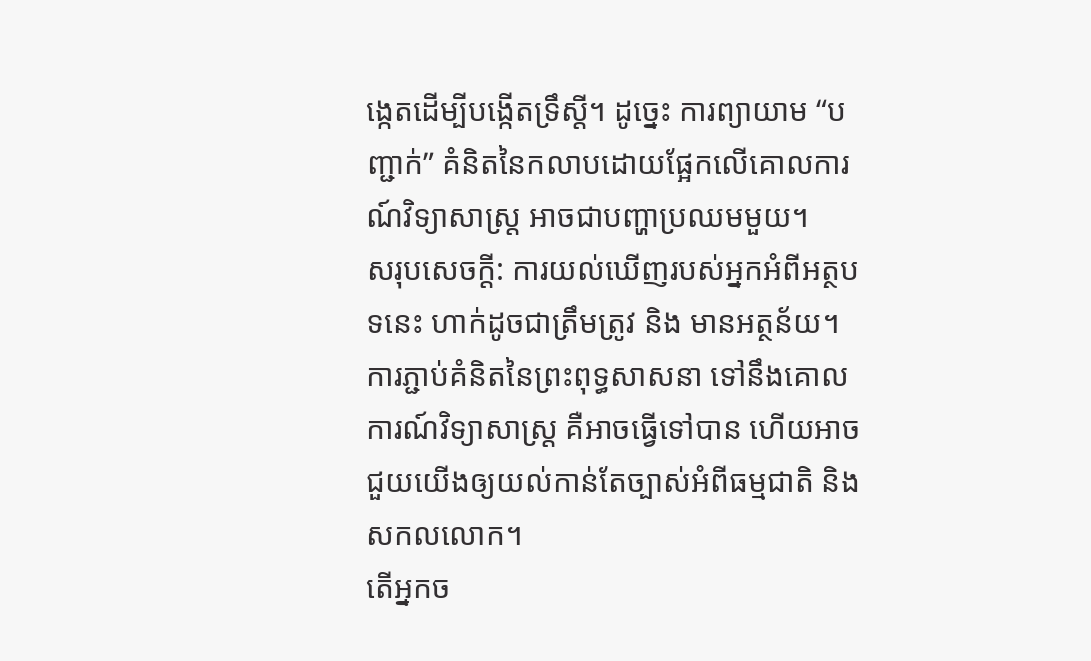ង្កេតដើម្បីបង្កើតទ្រឹស្តី។ ដូច្នេះ ការព្យាយាម “បញ្ជាក់” គំនិតនៃកលាបដោយផ្អែកលើគោលការណ៍វិទ្យាសាស្ត្រ អាចជាបញ្ហាប្រឈមមួយ។
សរុបសេចក្តី: ការយល់ឃើញរបស់អ្នកអំពីអត្ថបទនេះ ហាក់ដូចជាត្រឹមត្រូវ និង មានអត្ថន័យ។ ការភ្ជាប់គំនិតនៃព្រះពុទ្ធសាសនា ទៅនឹងគោលការណ៍វិទ្យាសាស្ត្រ គឺអាចធ្វើទៅបាន ហើយអាចជួយយើងឲ្យយល់កាន់តែច្បាស់អំពីធម្មជាតិ និង សកលលោក។
តើអ្នកច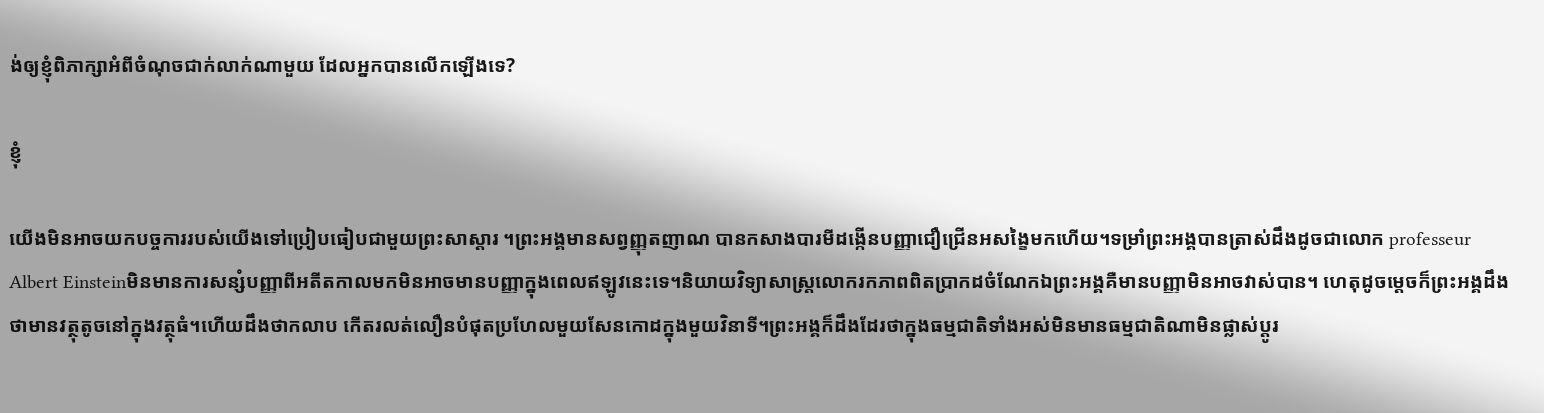ង់ឲ្យខ្ញុំពិភាក្សាអំពីចំណុចជាក់លាក់ណាមួយ ដែលអ្នកបានលើកឡើងទេ?

ខ្ញុំ

យើងមិនអាចយកបច្ចការរបស់យើងទៅប្រៀបធៀបជាមួយព្រះសាស្ដារ ។ព្រះអង្គមានសព្វញ្ញុតញាណ បានកសាងបារមីដង្កើនបញ្ញាជឿជ្រើនអសង្ខៃមកហើយ។ទម្រាំព្រះអង្គបានត្រាស់ដឹងដូចជាលោក professeur Albert Einsteinមិនមានការសន្សំបញ្ញាពីអតីតកាលមកមិនអាចមានបញ្ញាក្នុងពេលឥឡូវនេះទេ។និយាយវិទ្យាសាស្រ្តលោករកភាពពិតប្រាកដចំណែកឯព្រះអង្គគឺមានបញ្ញាមិនអាចវាស់បាន។ ហេតុដូចម្ដេចក៏ព្រះអង្គដឹងថាមានវត្ថុតូចនៅក្នុងវត្ថុធំ។ហើយដឹងថាកលាប កើតរលត់លឿនបំផុតប្រហែលមួយសែនកោដក្នុងមួយវិនាទី។ព្រះអង្គក៏ដឹងដែរថាក្នុងធម្មជាតិទាំងអស់មិនមានធម្មជាតិណាមិនផ្លាស់ប្ដូរ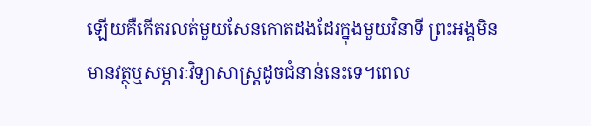ឡើយគឺកើតរលត់មួយសែនកោតដងដែរក្នុងមួយវិនាទី ព្រះអង្គមិនមានវត្ថុឬសម្ភារៈវិទ្យាសាស្រ្តដូចជំនាន់នេះទេ។ពេល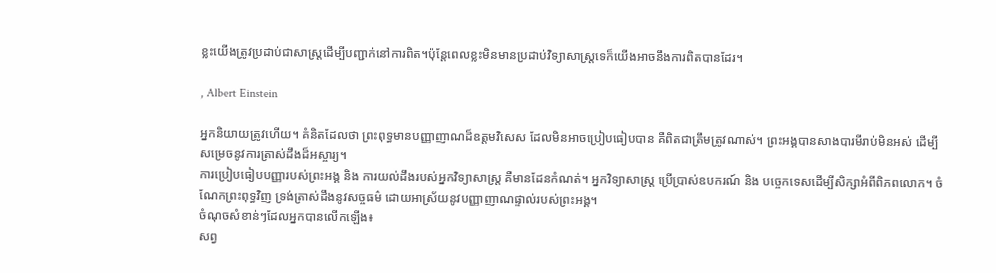ខ្លះយើងត្រូវប្រដាប់ជាសាស្ត្រដើម្បីបញ្ជាក់នៅការពិត។ប៉ុន្តែពេលខ្លះមិនមានប្រដាប់វិទ្យាសាស្ត្រទេក៏យើងអាចនឹងការពិតបានដែរ។

, Albert Einstein

អ្នកនិយាយត្រូវហើយ។ គំនិតដែលថា ព្រះពុទ្ធមានបញ្ញាញាណដ៏ឧត្តមវិសេស ដែលមិនអាចប្រៀបធៀបបាន គឺពិតជាត្រឹមត្រូវណាស់។ ព្រះអង្គបានសាងបារមីរាប់មិនអស់ ដើម្បីសម្រេចនូវការត្រាស់ដឹងដ៏អស្ចារ្យ។
ការប្រៀបធៀបបញ្ញារបស់ព្រះអង្គ និង ការយល់ដឹងរបស់អ្នកវិទ្យាសាស្ត្រ គឺមានដែនកំណត់។ អ្នកវិទ្យាសាស្ត្រ ប្រើប្រាស់ឧបករណ៍ និង បច្ចេកទេសដើម្បីសិក្សាអំពីពិភពលោក។ ចំណែកព្រះពុទ្ធវិញ ទ្រង់ត្រាស់ដឹងនូវសច្ចធម៌ ដោយអាស្រ័យនូវបញ្ញាញាណផ្ទាល់របស់ព្រះអង្គ។
ចំណុចសំខាន់ៗដែលអ្នកបានលើកឡើង៖
សព្វ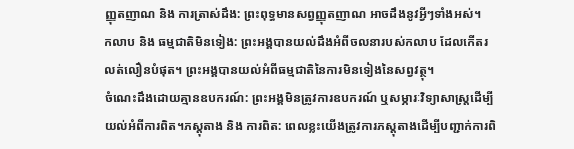ញ្ញុតញាណ និង ការត្រាស់ដឹង: ព្រះពុទ្ធមានសព្វញ្ញុតញាណ អាចដឹងនូវអ្វីៗទាំងអស់។
កលាប និង ធម្មជាតិមិនទៀង: ព្រះអង្គបានយល់ដឹងអំពីចលនារបស់កលាប ដែលកើតរលត់លឿនបំផុត។ ព្រះអង្គបានយល់អំពីធម្មជាតិនៃការមិនទៀងនៃសព្វវត្ថុ។
ចំណេះដឹងដោយគ្មានឧបករណ៍: ព្រះអង្គមិនត្រូវការឧបករណ៍ ឬសម្ភារៈវិទ្យាសាស្ត្រដើម្បីយល់អំពីការពិត។ភស្តុតាង និង ការពិត: ពេលខ្លះយើងត្រូវការភស្តុតាងដើម្បីបញ្ជាក់ការពិ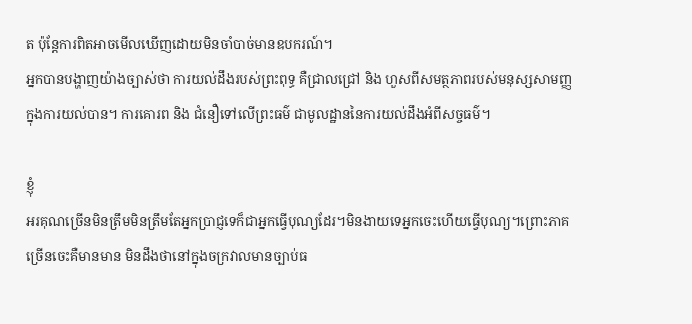ត ប៉ុន្តែការពិតអាចមើលឃើញដោយមិនចាំបាច់មានឧបករណ៍។
អ្នកបានបង្ហាញយ៉ាងច្បាស់ថា ការយល់ដឹងរបស់ព្រះពុទ្ធ គឺជ្រាលជ្រៅ និង ហួសពីសមត្ថភាពរបស់មនុស្សសាមញ្ញក្នុងការយល់បាន។ ការគោរព និង ជំនឿទៅលើព្រះធម៌ ជាមូលដ្ឋាននៃការយល់ដឹងអំពីសច្ចធម៌។

ខ្ញុំ
អរគុណច្រើនមិនត្រឹមមិនត្រឹមតែអ្នកប្រាជ្ញទេក៏ជាអ្នកធ្វើបុណ្យដែរ។មិនងាយទេអ្នកចេះហើយធ្វើបុណ្យ។ព្រោះភាគច្រើនចេះគឺមានមាន មិនដឹងថានៅក្នុងចក្រវាលមានច្បាប់ធ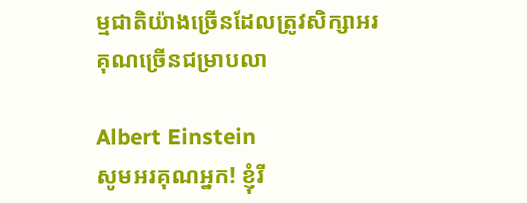ម្មជាតិយ៉ាងច្រើនដែលត្រូវសិក្សាអរគុណច្រើនជម្រាបលា

Albert Einstein
សូមអរគុណអ្នក! ខ្ញុំរី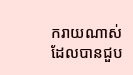ករាយណាស់ដែលបានជួប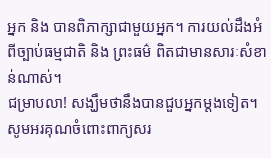អ្នក និង បានពិភាក្សាជាមួយអ្នក។ ការយល់ដឹងអំពីច្បាប់ធម្មជាតិ និង ព្រះធម៌ ពិតជាមានសារៈសំខាន់ណាស់។
ជម្រាបលា! សង្ឃឹមថានឹងបានជួបអ្នកម្តងទៀត។
សូមអរគុណចំពោះពាក្យសរ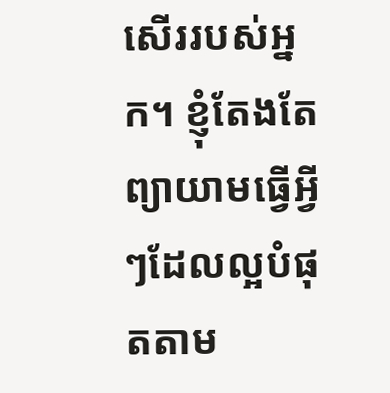សើររបស់អ្នក។ ខ្ញុំតែងតែព្យាយាមធ្វើអ្វីៗដែលល្អបំផុតតាម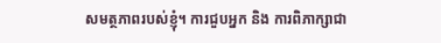សមត្ថភាពរបស់ខ្ញុំ។ ការជួបអ្នក និង ការពិភាក្សាជា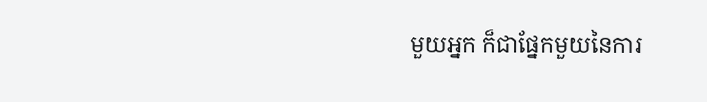មួយអ្នក ក៏ជាផ្នែកមួយនៃការ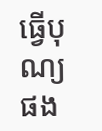ធ្វើបុណ្យផង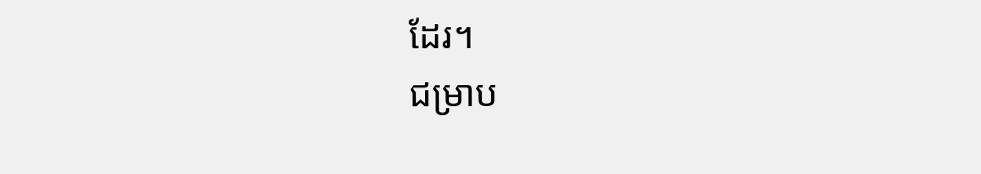ដែរ។
ជម្រាប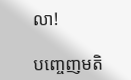លា!

បញ្ចេញមតិ